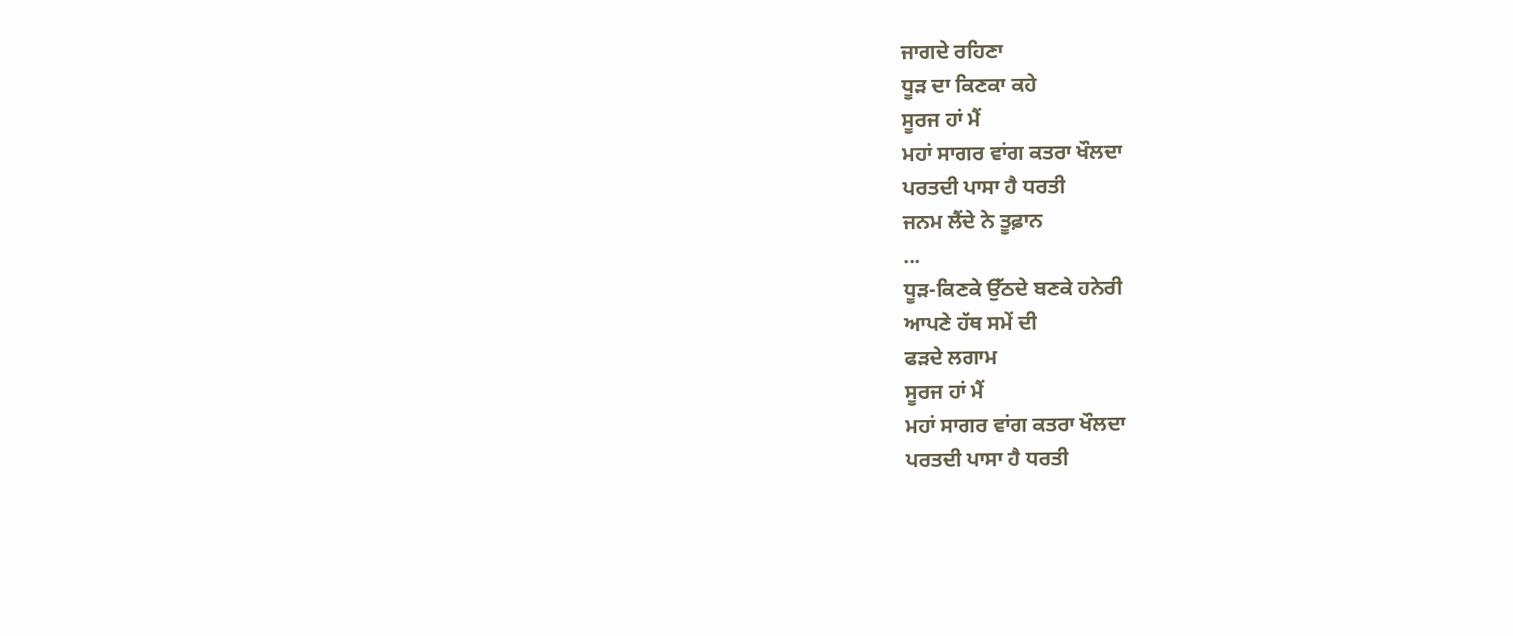ਜਾਗਦੇ ਰਹਿਣਾ
ਧੂੜ ਦਾ ਕਿਣਕਾ ਕਹੇ
ਸੂਰਜ ਹਾਂ ਮੈਂ
ਮਹਾਂ ਸਾਗਰ ਵਾਂਗ ਕਤਰਾ ਖੌਲਦਾ
ਪਰਤਦੀ ਪਾਸਾ ਹੈ ਧਰਤੀ
ਜਨਮ ਲੈਂਦੇ ਨੇ ਤੂਫ਼ਾਨ
...
ਧੂੜ-ਕਿਣਕੇ ਉੱਠਦੇ ਬਣਕੇ ਹਨੇਰੀ
ਆਪਣੇ ਹੱਥ ਸਮੇਂ ਦੀ
ਫੜਦੇ ਲਗਾਮ
ਸੂਰਜ ਹਾਂ ਮੈਂ
ਮਹਾਂ ਸਾਗਰ ਵਾਂਗ ਕਤਰਾ ਖੌਲਦਾ
ਪਰਤਦੀ ਪਾਸਾ ਹੈ ਧਰਤੀ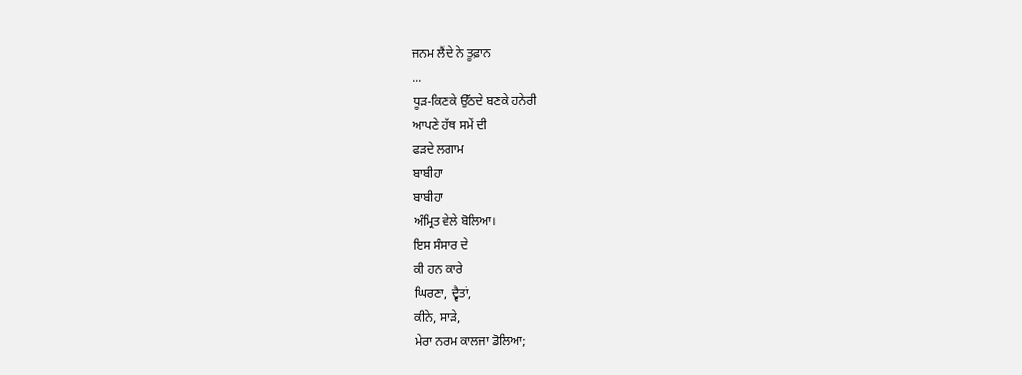ਜਨਮ ਲੈਂਦੇ ਨੇ ਤੂਫ਼ਾਨ
...
ਧੂੜ-ਕਿਣਕੇ ਉੱਠਦੇ ਬਣਕੇ ਹਨੇਰੀ
ਆਪਣੇ ਹੱਥ ਸਮੇਂ ਦੀ
ਫੜਦੇ ਲਗਾਮ
ਬਾਬੀਹਾ
ਬਾਬੀਹਾ
ਅੰਮ੍ਰਿਤ ਵੇਲੇ ਬੋਲਿਆ।
ਇਸ ਸੰਸਾਰ ਦੇ
ਕੀ ਹਨ ਕਾਰੇ
ਘਿਰਣਾ, ਦ੍ਵੈਤਾਂ,
ਕੀਨੇ, ਸਾੜੇ,
ਮੇਰਾ ਨਰਮ ਕਾਲਜਾ ਡੋਲਿਆ;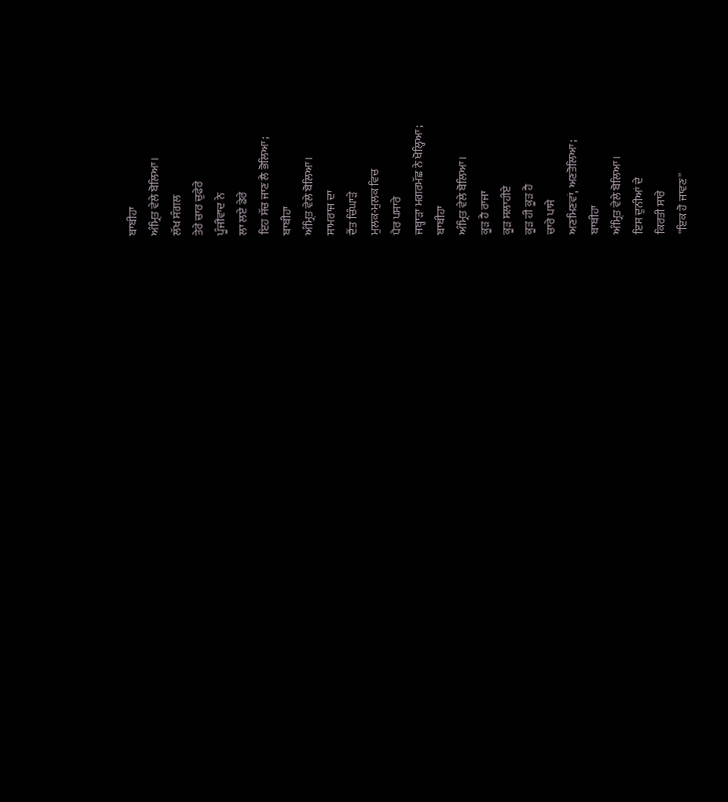ਬਾਬੀਹਾ
ਅੰਮ੍ਰਿਤ ਵੇਲੇ ਬੋਲਿਆ।
ਲੱਖ ਸੰਗਲ
ਤੇਰੇ ਚਾਰ ਚੁਫੇਰੇ
ਪੂੰਜੀਵਾਦ ਨੇ
ਲਾ ਲਏ ਡੇਰੇ
ਇਹ ਸੱਚ ਜਾਣ ਲੈ ਭੋਲਿਆ;
ਬਾਬੀਹਾ
ਅੰਮ੍ਰਿਤ ਵੇਲੇ ਬੋਲਿਆ।
ਸਾਮਰਾਜ ਦਾ
ਦੈਂਤ ਚਿੰਘਾੜੇ
ਮੁਲਕ-ਮੁਲਕ ਵਿਚ
ਪੈਰ ਪਸਾਰੇ
ਜਬ੍ਹਾੜਾ ਮਗਰਮੱਛ ਨੇ ਖੋਲ੍ਹਿਆ;
ਬਾਬੀਹਾ
ਅੰਮ੍ਰਿਤ ਵੇਲੇ ਬੋਲਿਆ।
ਕੂੜ ਹੈ ਰਾਜਾ
ਕੂੜ ਸਲਾਹੀਏ
ਕੂੜ ਹੀ ਕੂੜ ਹੈ
ਚਾਰੇ ਪਾਸੇ
ਅਣਮਿਣਵਾਂ, ਅਣਤੋਲਿਆ;
ਬਾਬੀਹਾ
ਅੰਮ੍ਰਿਤ ਵੇਲੇ ਬੋਲਿਆ।
ਇਸ ਦੁਨੀਆਂ ਦੇ
ਕਿਰਤੀ ਸਾਰੇ
''ਇਕ ਹੋ ਜਾਵਣ''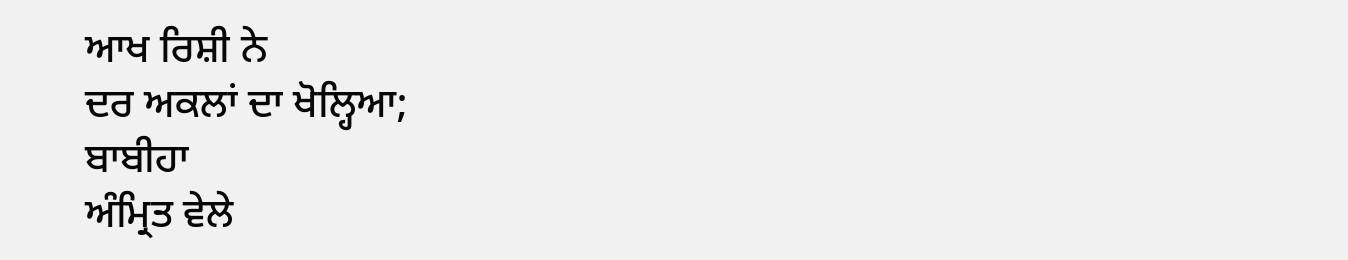ਆਖ ਰਿਸ਼ੀ ਨੇ
ਦਰ ਅਕਲਾਂ ਦਾ ਖੋਲ੍ਹਿਆ;
ਬਾਬੀਹਾ
ਅੰਮ੍ਰਿਤ ਵੇਲੇ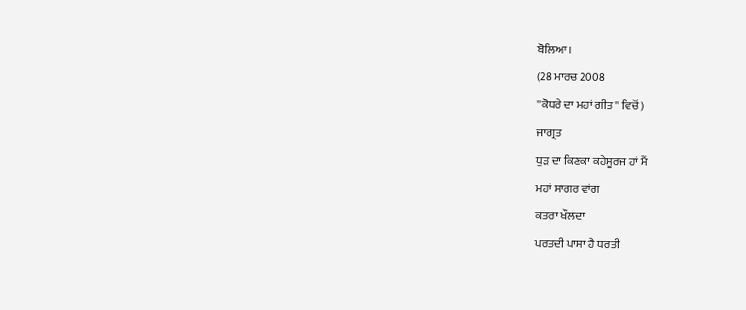ਬੋਲਿਆ।
(28 ਮਾਰਚ 2008
''ਕੋਧਰੇ ਦਾ ਮਹਾਂ ਗੀਤ'' ਵਿਚੋਂ)
ਜਾਗ੍ਰਤ
ਧੁੜ ਦਾ ਕਿਣਕਾ ਕਹੇਸੂਰਜ ਹਾਂ ਮੈਂ
ਮਹਾਂ ਸਾਗਰ ਵਾਂਗ
ਕਤਰਾ ਖੌਲਦਾ
ਪਰਤਦੀ ਪਾਸਾ ਹੈ ਧਰਤੀ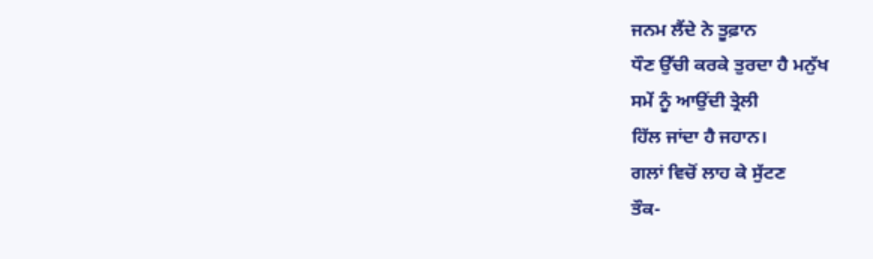ਜਨਮ ਲੈਂਦੇ ਨੇ ਤੂਫ਼ਾਨ
ਧੌਣ ਉੱਚੀ ਕਰਕੇ ਤੁਰਦਾ ਹੈ ਮਨੁੱਖ
ਸਮੇਂ ਨੂੰ ਆਉਂਦੀ ਤ੍ਰੇਲੀ
ਹਿੱਲ ਜਾਂਦਾ ਹੈ ਜਹਾਨ।
ਗਲਾਂ ਵਿਚੋਂ ਲਾਹ ਕੇ ਸੁੱਟਣ
ਤੌਕ-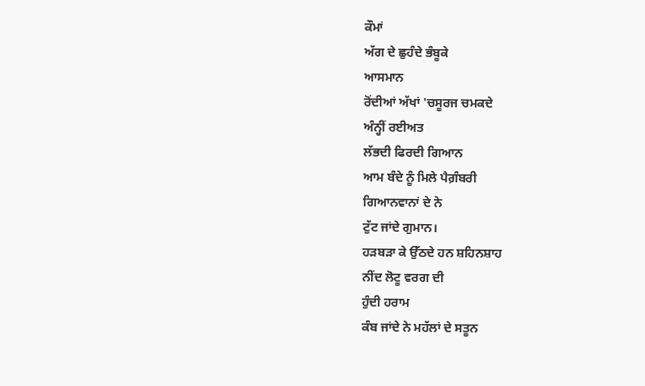ਕੌਮਾਂ
ਅੱਗ ਦੇ ਛੁਹੰਦੇ ਭੰਬੂਕੇ
ਆਸਮਾਨ
ਰੋਂਦੀਆਂ ਅੱਖਾਂ 'ਚਸੂਰਜ ਚਮਕਦੇ
ਅੰਨ੍ਹੀਂ ਰਈਅਤ
ਲੱਭਦੀ ਫਿਰਦੀ ਗਿਆਨ
ਆਮ ਬੰਦੇ ਨੂੰ ਮਿਲੇ ਪੈਗ਼ੰਬਰੀ
ਗਿਆਨਵਾਨਾਂ ਦੇ ਨੇ
ਟੁੱਟ ਜਾਂਦੇ ਗੁਮਾਨ।
ਹੜਬੜਾ ਕੇ ਉੱਠਦੇ ਹਨ ਸ਼ਹਿਨਸ਼ਾਹ
ਨੀਂਦ ਲੋਟੂ ਵਰਗ ਦੀ
ਹੁੰਦੀ ਹਰਾਮ
ਕੰਬ ਜਾਂਦੇ ਨੇ ਮਹੱਲਾਂ ਦੇ ਸਤੂਨ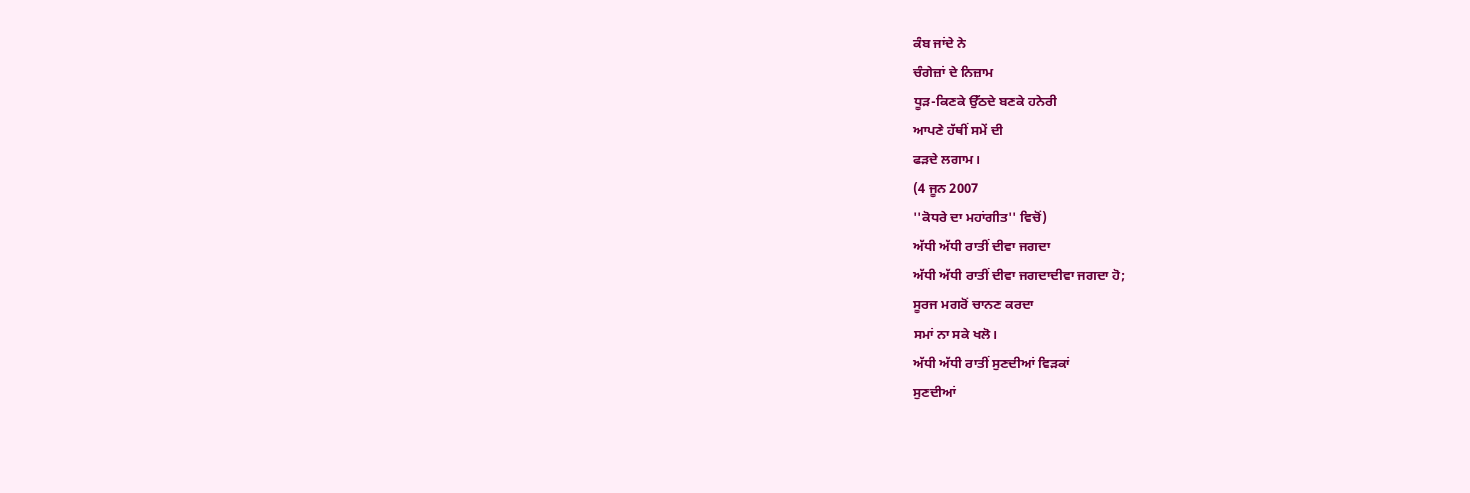ਕੰਬ ਜਾਂਦੇ ਨੇ
ਚੰਗੇਜ਼ਾਂ ਦੇ ਨਿਜ਼ਾਮ
ਧੂੜ-ਕਿਣਕੇ ਉੱਠਦੇ ਬਣਕੇ ਹਨੇਰੀ
ਆਪਣੇ ਹੱਥੀਂ ਸਮੇਂ ਦੀ
ਫੜਦੇ ਲਗਾਮ।
(4 ਜੂਨ 2007
''ਕੋਧਰੇ ਦਾ ਮਹਾਂਗੀਤ'' ਵਿਚੋਂ)
ਅੱਧੀ ਅੱਧੀ ਰਾਤੀਂ ਦੀਵਾ ਜਗਦਾ
ਅੱਧੀ ਅੱਧੀ ਰਾਤੀਂ ਦੀਵਾ ਜਗਦਾਦੀਵਾ ਜਗਦਾ ਹੋ;
ਸੂਰਜ ਮਗਰੋਂ ਚਾਨਣ ਕਰਦਾ
ਸਮਾਂ ਨਾ ਸਕੇ ਖਲੋ।
ਅੱਧੀ ਅੱਧੀ ਰਾਤੀਂ ਸੁਣਦੀਆਂ ਵਿੜਕਾਂ
ਸੁਣਦੀਆਂ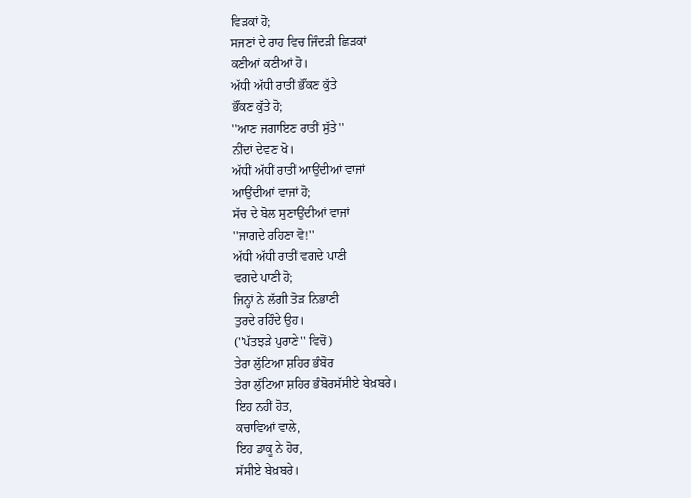ਵਿੜਕਾਂ ਹੋ;
ਸਜਣਾਂ ਦੇ ਰਾਹ ਵਿਚ ਜਿੰਦੜੀ ਛਿੜਕਾਂ
ਕਣੀਆਂ ਕਣੀਆਂ ਹੋ।
ਅੱਧੀ ਅੱਧੀ ਰਾਤੀਂ ਭੌਂਕਣ ਕੁੱਤੇ
ਭੌਂਕਣ ਕੁੱਤੇ ਹੋ;
''ਆਣ ਜਗਾਇਣ ਰਾਤੀਂ ਸੁੱਤੇ''
ਨੀਂਦਾਂ ਦੇਵਣ ਖੋ।
ਅੱਧੀਂ ਅੱਧੀਂ ਰਾਤੀਂ ਆਉਂਦੀਆਂ ਵਾਜਾਂ
ਆਉਂਦੀਆਂ ਵਾਜਾਂ ਹੋ;
ਸੱਚ ਦੇ ਬੋਲ ਸੁਣਾਉਂਦੀਆਂ ਵਾਜਾਂ
''ਜਾਗਦੇ ਰਹਿਣਾ ਵੋ!''
ਅੱਧੀ ਅੱਧੀ ਰਾਤੀਂ ਵਗਦੇ ਪਾਣੀ
ਵਗਦੇ ਪਾਣੀ ਹੋ;
ਜਿਨ੍ਹਾਂ ਨੇ ਲੱਗੀ ਤੋੜ ਨਿਭਾਣੀ
ਤੁਰਦੇ ਰਹਿੰਦੇ ਉਹ।
(''ਪੱਤਝੜੇ ਪੁਰਾਣੇ'' ਵਿਚੋਂ)
ਤੇਰਾ ਲੁੱਟਿਆ ਸ਼ਹਿਰ ਭੰਬੋਰ
ਤੇਰਾ ਲੁੱਟਿਆ ਸ਼ਹਿਰ ਭੰਬੋਰਸੱਸੀਏ ਬੇਖ਼ਬਰੇ।
ਇਹ ਨਹੀਂ ਹੋਤ,
ਕਚਾਵਿਆਂ ਵਾਲੇ,
ਇਹ ਡਾਕੂ ਨੇ ਹੋਰ,
ਸੱਸੀਏ ਬੇਖ਼ਬਰੇ।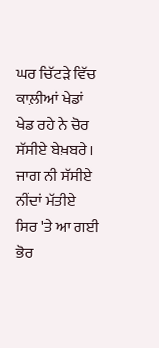ਘਰ ਚਿੱਟੜੇ ਵਿੱਚ
ਕਾਲ਼ੀਆਂ ਖੇਡਾਂ
ਖੇਡ ਰਹੇ ਨੇ ਚੋਰ
ਸੱਸੀਏ ਬੇਖ਼ਬਰੇ।
ਜਾਗ ਨੀ ਸੱਸੀਏ
ਨੀਂਦਾਂ ਮੱਤੀਏ
ਸਿਰ 'ਤੇ ਆ ਗਈ ਭੋਰ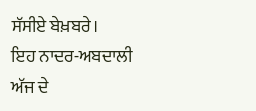ਸੱਸੀਏ ਬੇਖ਼ਬਰੇ।
ਇਹ ਨਾਦਰ-ਅਬਦਾਲੀ
ਅੱਜ ਦੇ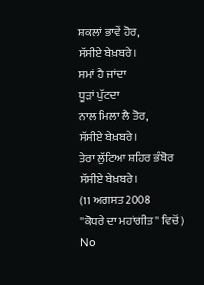ਸ਼ਕਲਾਂ ਭਾਵੇਂ ਹੋਰ,
ਸੱਸੀਏ ਬੇਖ਼ਬਰੇ।
ਸਮਾਂ ਹੈ ਜਾਂਦਾ
ਧੂੜਾਂ ਪੁੱਟਦਾ
ਨਾਲ ਮਿਲਾ ਲੈ ਤੋਰ,
ਸੱਸੀਏ ਬੇਖ਼ਬਰੇ।
ਤੇਰਾ ਲੁੱਟਿਆ ਸ਼ਹਿਰ ਭੰਬੋਰ
ਸੱਸੀਏ ਬੇਖ਼ਬਰੇ।
(11 ਅਗਸਤ 2008
''ਕੋਧਰੇ ਦਾ ਮਹਾਂਗੀਤ'' ਵਿਚੋਂ)
No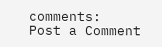comments:
Post a Comment